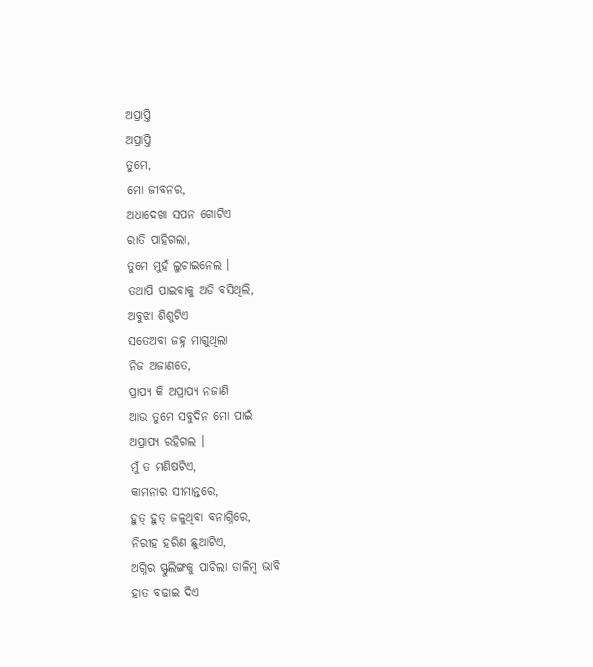ଅପ୍ରାପ୍ତି
ଅପ୍ରାପ୍ତି
ତୁମେ,
ମୋ ଜୀବନର,
ଅଧାଦେଖା ସପନ ଗୋଟିଏ
ରାତି ପାହିଗଲା,
ତୁମେ ମୁହଁ ଲୁଚାଇନେଲ ।
ତଥାପି ପାଇବାକୁ ଅଡି ବସିଥିଲି,
ଅବୁଝା ଶିଶୁଟିଏ
ସତେଅବା ଜହ୍ନ ମାଗୁଥିଲା
ନିଜ ଅଜାଣତେ,
ପ୍ରାପ୍ୟ କି ଅପ୍ରାପ୍ୟ ନଜାଣି
ଆଉ ତୁମେ ସବୁଦିନ ମୋ ପାଇଁ
ଅପ୍ରାପ୍ୟ ରହିଗଲ ।
ମୁଁ ତ ମଣିଷଟିଏ,
କାମନାର ସୀମାନ୍ତରେ,
ହୁତ୍ ହୁତ୍ ଜଳୁଥିବା ବନାଗ୍ନିରେ,
ନିରୀହ ହରିଣ ଛୁଆଟିଏ,
ଅଗ୍ନିର ସ୍ଫୁଲିଙ୍ଗକୁ ପାଚିଲା ଡାଳିମ୍ବ ଭାବି
ହାତ ବଢାଇ ଦିଏ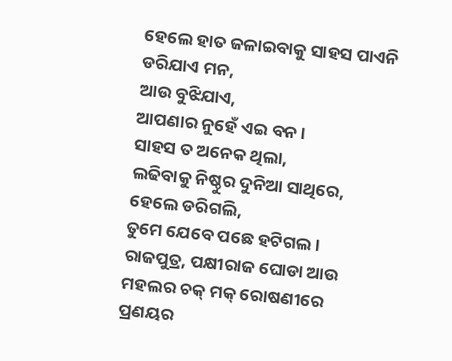ହେଲେ ହାତ ଜଳାଇବାକୁ ସାହସ ପାଏନି
ଡରିଯାଏ ମନ,
ଆଉ ବୁଝିଯାଏ,
ଆପଣାର ନୁହେଁ ଏଇ ବନ ।
ସାହସ ତ ଅନେକ ଥିଲା,
ଲଢିବାକୁ ନିଷ୍ଠୁର ଦୁନିଆ ସାଥିରେ,
ହେଲେ ଡରିଗଲି,
ତୁମେ ଯେବେ ପଛେ ହଟିଗଲ ।
ରାଜପୁତ୍ର, ପକ୍ଷୀରାଜ ଘୋଡା ଆଉ
ମହଲର ଚକ୍ ମକ୍ ରୋଷଣୀରେ
ପ୍ରଣୟର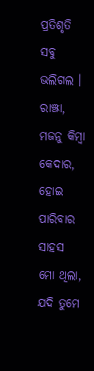ପ୍ରତିଶୃତି ସବୁ ଭଲିଗଲ ।
ରାଞ୍ଝା, ମଜନୁ କିମ୍ବା କେଦାର,
ହୋଇ ପାରିବାର ସାହସ ମୋ ଥିଲା,
ଯଦି ତୁମେ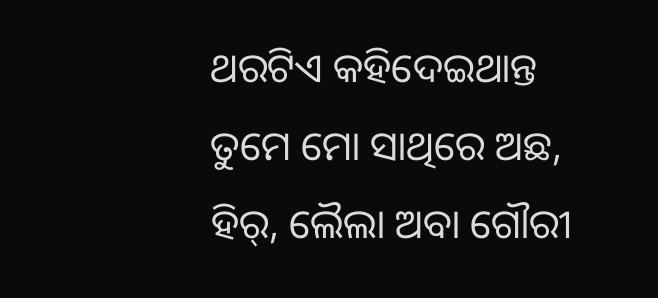ଥରଟିଏ କହିଦେଇଥାନ୍ତ
ତୁମେ ମୋ ସାଥିରେ ଅଛ,
ହିର୍, ଲୈଲା ଅବା ଗୌରୀ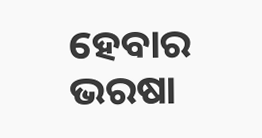ହେବାର ଭରଷା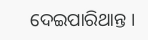ଦେଇପାରିଥାନ୍ତ ।